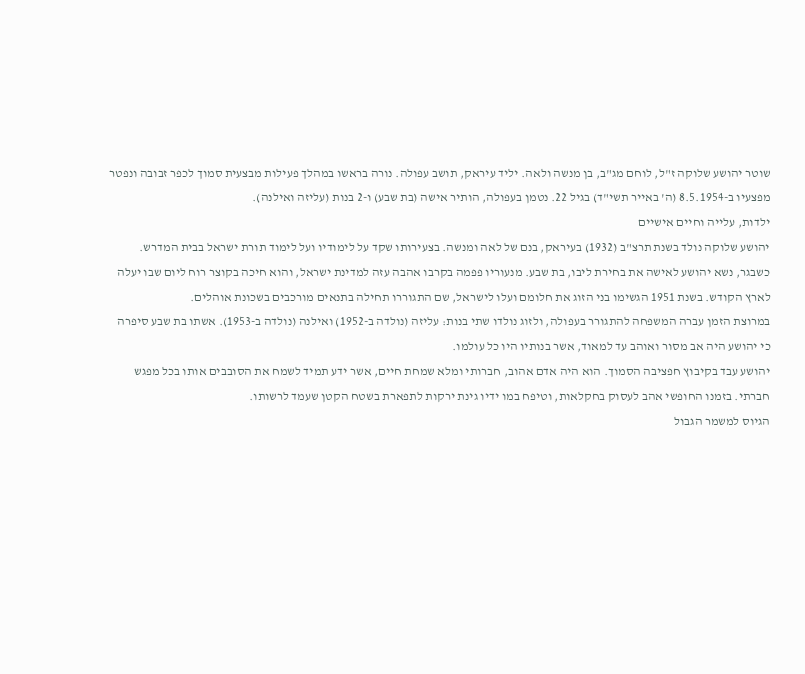שוטר יהושע שלוקה ז"ל, לוחם מג"ב, בן מנשה ולאה. יליד עיראק, תושב עפולה. נורה בראשו במהלך פעילות מבצעית סמוך לכפר זבובה ונפטר מפצעיו ב-8.5.1954 (ה' באייר תשי"ד) בגיל 22. נטמן בעפולה, הותיר אישה (בת שבע) ו-2 בנות (עליזה ואילנה).
ילדות, עלייה וחיים אישיים
יהושע שלוקה נולד בשנת תרצ"ב (1932) בעיראק, בנם של לאה ומנשה. בצעירותו שקד על לימודיו ועל לימוד תורת ישראל בבית המדרש.
כשבגר, נשא יהושע לאישה את בחירת ליבו, בת שבע. מנעוריו פפמה בקרבו אהבה עזה למדינת ישראל, והוא חיכה בקוצר רוח ליום שבו יעלה לארץ הקודש. בשנת 1951 הגשימו בני הזוג את חלומם ועלו לישראל, שם התגוררו תחילה בתנאים מורכבים בשכונת אוהלים.
במרוצת הזמן עברה המשפחה להתגורר בעפולה, ולזוג נולדו שתי בנות: עליזה (נולדה ב-1952) ואילנה (נולדה ב-1953). אשתו בת שבע סיפרה כי יהושע היה אב מסור ואוהב עד למאוד, אשר בנותיו היו כל עולמו.
יהושע עבד בקיבוץ חפציבה הסמוך. הוא היה אדם אהוב, חברותי ומלא שמחת חיים, אשר ידע תמיד לשמח את הסובבים אותו בכל מפגש חברתי. בזמנו החופשי אהב לעסוק בחקלאות, וטיפח במו ידיו גינת ירקות לתפארת בשטח הקטן שעמד לרשותו.
הגיוס למשמר הגבול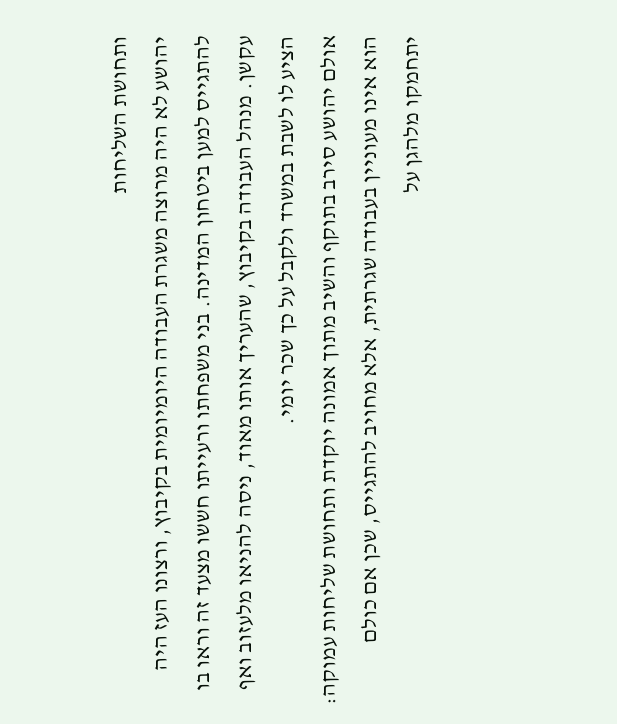ותחושת השליחות
יהושע לא היה מרוצה משגרת העבודה היומיומית בקיבוץ, ורצונו העז היה להתגייס למען ביטחון המדינה. בני משפחתו ורעייתו חששו מצעד זה וראו בו עקשן. מנהל העבודה בקיבוץ, שהעריך אותו מאוד, ניסה להניאו מלעזוב ואף הציע לו לשבת במשרד ולקבל על כך שכר יומי.
אולם יהושע סירב בתוקף והשיב מתוך אמונה יוקדת ותחושת שליחות עמוקה: הוא אינו מעוניין בעבודה שגרתית, אלא מחויב להתגייס, שכן אם כולם יתחמקו מלהגן על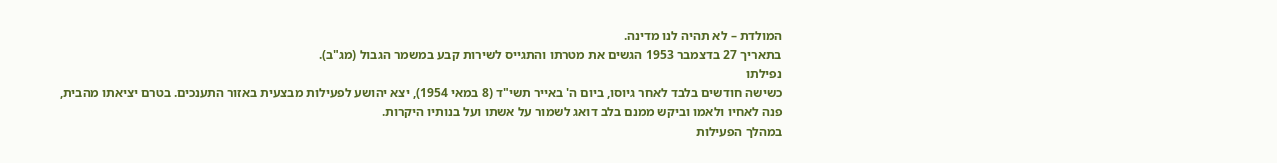המולדת – לא תהיה לנו מדינה.
בתאריך 27 בדצמבר 1953 הגשים את מטרתו והתגייס לשירות קבע במשמר הגבול (מג"ב).
נפילתו
כשישה חודשים בלבד לאחר גיוסו, ביום ה' באייר תשי"ד (8 במאי 1954), יצא יהושע לפעילות מבצעית באזור התענכים. בטרם יציאתו מהבית, פנה לאחיו ולאמו וביקש ממנם בלב דואג לשמור על אשתו ועל בנותיו היקרות.
במהלך הפעילות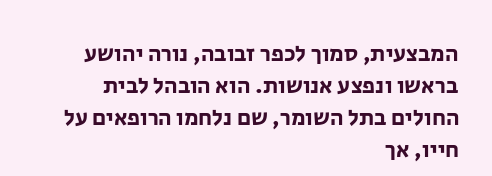המבצעית, סמוך לכפר זבובה, נורה יהושע בראשו ונפצע אנושות. הוא הובהל לבית החולים בתל השומר, שם נלחמו הרופאים על חייו, אך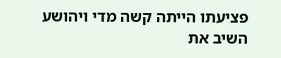פציעתו הייתה קשה מדי ויהושע השיב את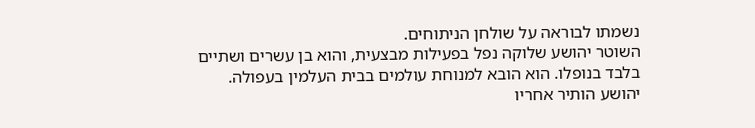נשמתו לבוראה על שולחן הניתוחים.
השוטר יהושע שלוקה נפל בפעילות מבצעית, והוא בן עשרים ושתיים בלבד בנופלו. הוא הובא למנוחת עולמים בבית העלמין בעפולה. יהושע הותיר אחריו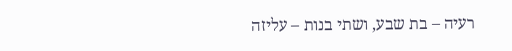רעיה – בת שבע, ושתי בנות – עליזה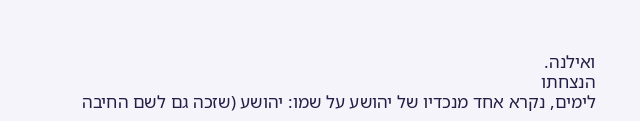ואילנה.
הנצחתו
לימים, נקרא אחד מנכדיו של יהושע על שמו: יהושע (שזכה גם לשם החיבה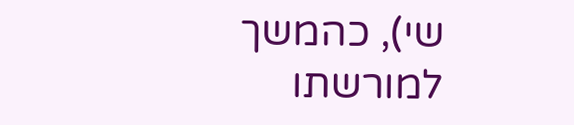שי), כהמשך למורשתו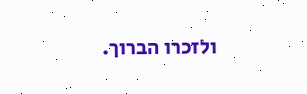ולזכרו הברוך.